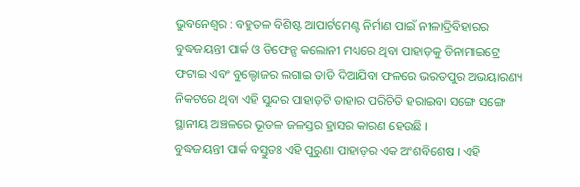ଭୁବନେଶ୍ୱର : ବହୁତଳ ବିଶିଷ୍ଟ ଆପାର୍ଟମେଣ୍ଟ ନିର୍ମାଣ ପାଇଁ ନୀଳାଦ୍ରିବିହାରର ବୁଦ୍ଧଜୟନ୍ତୀ ପାର୍କ ଓ ଡିଫେନ୍ସ କଲୋନୀ ମଧ୍ୟରେ ଥିବା ପାହାଡ଼କୁ ଡିନାମାଇଟ୍ରେ ଫଟାଇ ଏବଂ ବୁଲ୍ଡୋଜର ଲଗାଇ ତାଡି ଦିଆଯିବା ଫଳରେ ଭରତପୁର ଅଭୟାରଣ୍ୟ ନିକଟରେ ଥିବା ଏହି ସୁନ୍ଦର ପାହାଡ଼ଟି ତାହାର ପରିଚିତି ହରାଇବା ସଙ୍ଗେ ସଙ୍ଗେ ସ୍ଥାନୀୟ ଅଞ୍ଚଳରେ ଭୂତଳ ଜଳସ୍ତର ହ୍ରାସର କାରଣ ହେଉଛି ।
ବୁଦ୍ଧଜୟନ୍ତୀ ପାର୍କ ବସ୍ତୁତଃ ଏହି ପୁରୁଣା ପାହାଡ଼ର ଏକ ଅଂଶବିଶେଷ । ଏହି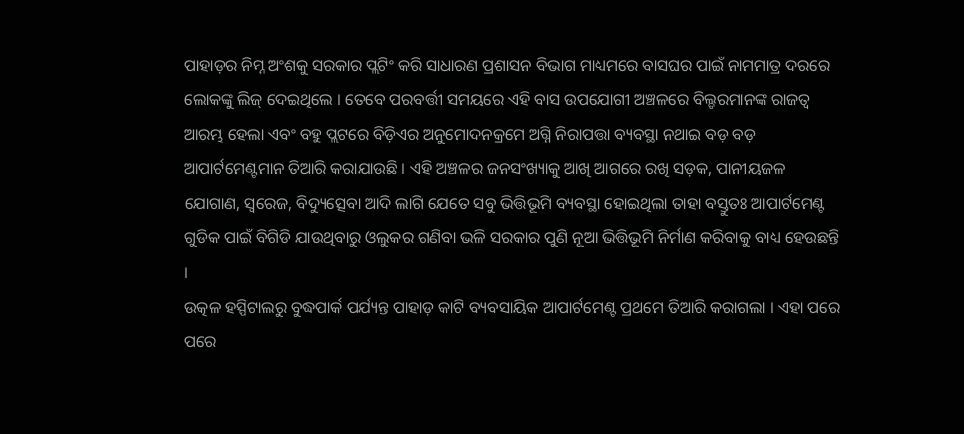ପାହାଡ଼ର ନିମ୍ନ ଅଂଶକୁ ସରକାର ପ୍ଲଟିଂ କରି ସାଧାରଣ ପ୍ରଶାସନ ବିଭାଗ ମାଧ୍ୟମରେ ବାସଘର ପାଇଁ ନାମମାତ୍ର ଦରରେ ଲୋକଙ୍କୁ ଲିଜ୍ ଦେଇଥିଲେ । ତେବେ ପରବର୍ତ୍ତୀ ସମୟରେ ଏହି ବାସ ଉପଯୋଗୀ ଅଞ୍ଚଳରେ ବିଲ୍ଡରମାନଙ୍କ ରାଜତ୍ୱ ଆରମ୍ଭ ହେଲା ଏବଂ ବହୁ ପ୍ଲଟରେ ବିଡ଼ିଏର ଅନୁମୋଦନକ୍ରମେ ଅଗ୍ନି ନିରାପତ୍ତା ବ୍ୟବସ୍ଥା ନଥାଇ ବଡ଼ ବଡ଼ ଆପାର୍ଟମେଣ୍ଟମାନ ତିଆରି କରାଯାଉଛି । ଏହି ଅଞ୍ଚଳର ଜନସଂଖ୍ୟାକୁ ଆଖି ଆଗରେ ରଖି ସଡ଼କ, ପାନୀୟଜଳ ଯୋଗାଣ, ସ୍ୱରେଜ, ବିଦ୍ୟୁତ୍ସେବା ଆଦି ଲାଗି ଯେତେ ସବୁ ଭିତ୍ତିଭୂମି ବ୍ୟବସ୍ଥା ହୋଇଥିଲା ତାହା ବସ୍ତୁତଃ ଆପାର୍ଟମେଣ୍ଟ ଗୁଡିକ ପାଇଁ ବିଗିଡି ଯାଉଥିବାରୁ ଓଲୁକର ଗଣିବା ଭଳି ସରକାର ପୁଣି ନୂଆ ଭିତ୍ତିଭୂମି ନିର୍ମାଣ କରିବାକୁ ବାଧ୍ୟ ହେଉଛନ୍ତି ।
ଉତ୍କଳ ହସ୍ପିଟାଲରୁ ବୁଦ୍ଧପାର୍କ ପର୍ଯ୍ୟନ୍ତ ପାହାଡ଼ କାଟି ବ୍ୟବସାୟିକ ଆପାର୍ଟମେଣ୍ଟ ପ୍ରଥମେ ତିଆରି କରାଗଲା । ଏହା ପରେ ପରେ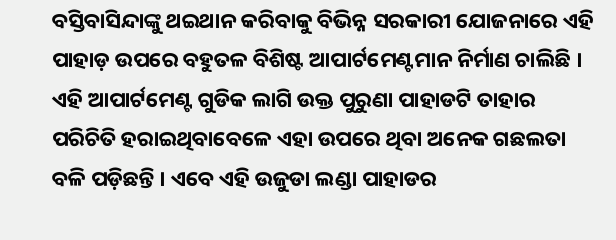ବସ୍ତିବାସିନ୍ଦାଙ୍କୁ ଥଇଥାନ କରିବାକୁ ବିଭିନ୍ନ ସରକାରୀ ଯୋଜନାରେ ଏହି ପାହାଡ଼ ଉପରେ ବହୁତଳ ବିଶିଷ୍ଟ ଆପାର୍ଟମେଣ୍ଟମାନ ନିର୍ମାଣ ଚାଲିଛି । ଏହି ଆପାର୍ଟମେଣ୍ଟ ଗୁଡିକ ଲାଗି ଉକ୍ତ ପୁରୁଣା ପାହାଡଟି ତାହାର ପରିଚିତି ହରାଇଥିବାବେଳେ ଏହା ଉପରେ ଥିବା ଅନେକ ଗଛଲତା ବଳି ପଡ଼ିଛନ୍ତି । ଏବେ ଏହି ଉଜୁଡା ଲଣ୍ଡା ପାହାଡର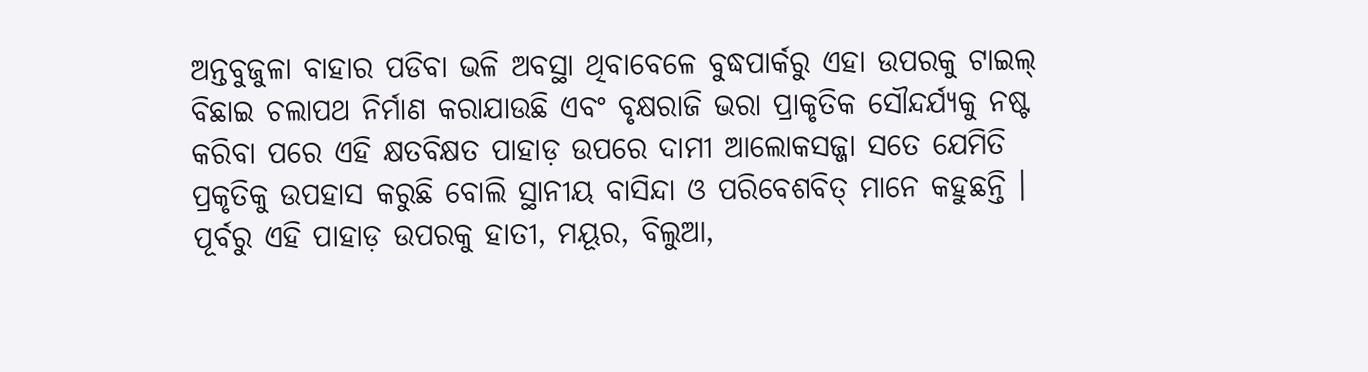ଅନ୍ତବୁଜୁଳା ବାହାର ପଡିବା ଭଳି ଅବସ୍ଥା ଥିବାବେଳେ ବୁଦ୍ଧପାର୍କରୁ ଏହା ଉପରକୁ ଟାଇଲ୍ ବିଛାଇ ଚଲାପଥ ନିର୍ମାଣ କରାଯାଉଛି ଏବଂ ବୃକ୍ଷରାଜି ଭରା ପ୍ରାକୃତିକ ସୌନ୍ଦର୍ଯ୍ୟକୁ ନଷ୍ଟ କରିବା ପରେ ଏହି କ୍ଷତବିକ୍ଷତ ପାହାଡ଼ ଉପରେ ଦାମୀ ଆଲୋକସଜ୍ଜା ସତେ ଯେମିତି ପ୍ରକୃତିକୁ ଉପହାସ କରୁଛି ବୋଲି ସ୍ଥାନୀୟ ବାସିନ୍ଦା ଓ ପରିବେଶବିତ୍ ମାନେ କହୁଛନ୍ତି ।
ପୂର୍ବରୁ ଏହି ପାହାଡ଼ ଉପରକୁ ହାତୀ, ମୟୂର, ବିଲୁଆ,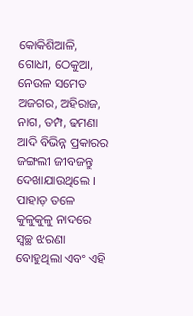କୋକିଶିଆଳି, ଗୋଧୀ, ଠେକୁଆ, ନେଉଳ ସମେତ ଅଜଗର, ଅହିରାଜ, ନାଗ, ତମ୍ପ, ଢମଣା ଆଦି ବିଭିନ୍ନ ପ୍ରକାରର ଜଙ୍ଗଲୀ ଜୀବଜନ୍ତୁ ଦେଖାଯାଉଥିଲେ । ପାହାଡ଼ ତଳେ କୁଳୁକୁଳୁ ନାଦରେ ସ୍ୱଚ୍ଛ ଝରଣା ବୋହୁଥିଲା ଏବଂ ଏହି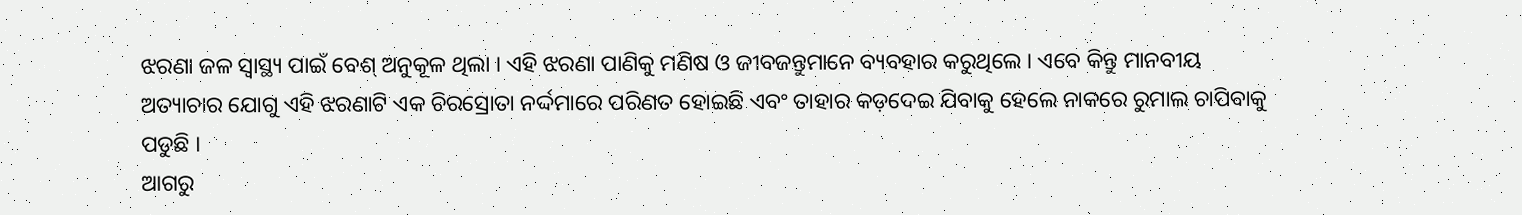ଝରଣା ଜଳ ସ୍ୱାସ୍ଥ୍ୟ ପାଇଁ ବେଶ୍ ଅନୁକୂଳ ଥିଲା । ଏହି ଝରଣା ପାଣିକୁ ମଣିଷ ଓ ଜୀବଜନ୍ତୁମାନେ ବ୍ୟବହାର କରୁଥିଲେ । ଏବେ କିନ୍ତୁ ମାନବୀୟ ଅତ୍ୟାଚାର ଯୋଗୁ ଏହି ଝରଣାଟି ଏକ ଚିରସ୍ରୋତା ନର୍ଦ୍ଦମାରେ ପରିଣତ ହୋଇଛି ଏବଂ ତାହାର କଡ଼ଦେଇ ଯିବାକୁ ହେଲେ ନାକରେ ରୁମାଲ ଚାପିବାକୁ ପଡୁଛି ।
ଆଗରୁ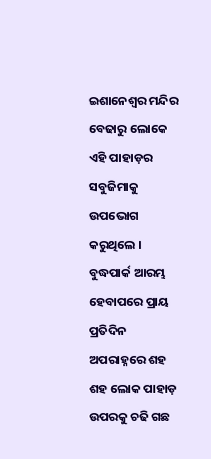ଇଶାନେଶ୍ୱର ମନ୍ଦିର ବେଢାରୁ ଲୋକେ ଏହି ପାହାଡ଼ର ସବୁଜିମାକୁ ଉପଭୋଗ କରୁଥିଲେ । ବୁଦ୍ଧପାର୍କ ଆରମ୍ଭ ହେବାପରେ ପ୍ରାୟ ପ୍ରତିଦିନ ଅପରାହ୍ନରେ ଶହ ଶହ ଲୋକ ପାହାଡ଼ ଉପରକୁ ଚଢି ଗଛ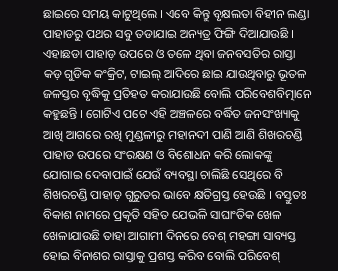ଛାଇରେ ସମୟ କାଟୁଥିଲେ । ଏବେ କିନ୍ତୁ ବୃକ୍ଷଲତା ବିହୀନ ଲଣ୍ଡା ପାହାଡରୁ ପଥର ସବୁ ତଡାଯାଇ ଅନ୍ୟତ୍ର ଫିଙ୍ଗି ଦିଆଯାଉଛି । ଏହାଛଡା ପାହାଡ଼ ଉପରେ ଓ ତଳେ ଥିବା ଜନବସତିର ରାସ୍ତା କଡ଼ ଗୁଡିକ କଂକ୍ରିଟ, ଟାଇଲ୍ ଆଦିରେ ଛାଇ ଯାଉଥିବାରୁ ଭୂତଳ ଜଳସ୍ତର ବୃଦ୍ଧିକୁ ପ୍ରତିହତ କରାଯାଉଛି ବୋଲି ପରିବେଶବିତ୍ମାନେ କହୁଛନ୍ତି । ଗୋଟିଏ ପଟେ ଏହି ଅଞ୍ଚଳରେ ବର୍ଦ୍ଧିତ ଜନସଂଖ୍ୟାକୁ ଆଖି ଆଗରେ ରଖି ମୁଣ୍ଡଳୀରୁ ମହାନଦୀ ପାଣି ଆଣି ଶିଖରଚଣ୍ଡି ପାହାଡ ଉପରେ ସଂରକ୍ଷଣ ଓ ବିଶୋଧନ କରି ଲୋକଙ୍କୁ ଯୋଗାଇ ଦେବାପାଇଁ ଯେଉଁ ବ୍ୟବସ୍ଥା ଚାଲିଛି ସେଥିରେ ବି ଶିଖରଚଣ୍ଡି ପାହାଡ଼ ଗୁରୁତର ଭାବେ କ୍ଷତିଗ୍ରସ୍ତ ହେଉଛି । ବସ୍ତୁତଃ ବିକାଶ ନାମରେ ପ୍ରକୃତି ସହିତ ଯେଭଳି ସାଘାଂତିକ ଖେଳ ଖେଳାଯାଉଛି ତାହା ଆଗାମୀ ଦିନରେ ବେଶ୍ ମହଙ୍ଗା ସାବ୍ୟସ୍ତ ହୋଇ ବିନାଶର ରାସ୍ତାକୁ ପ୍ରଶସ୍ତ କରିବ ବୋଲି ପରିବେଶ୍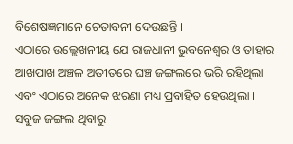ବିଶେଷଜ୍ଞମାନେ ଚେତାବନୀ ଦେଉଛନ୍ତି ।
ଏଠାରେ ଉଲ୍ଲେଖନୀୟ ଯେ ରାଜଧାନୀ ଭୁବନେଶ୍ୱର ଓ ତାହାର ଆଖପାଖ ଅଞ୍ଚଳ ଅତୀତରେ ଘଞ୍ଚ ଜଙ୍ଗଲରେ ଭରି ରହିଥିଲା ଏବଂ ଏଠାରେ ଅନେକ ଝରଣା ମଧ୍ୟ ପ୍ରବାହିତ ହେଉଥିଲା । ସବୁଜ ଜଙ୍ଗଲ ଥିବାରୁ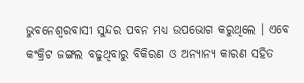ଭୁବନେଶ୍ୱରବାସୀ ସୁନ୍ଦର ପବନ ମଧ୍ୟ ଉପଭୋଗ କରୁଥିଲେ । ଏବେ କଂକ୍ରିଟ ଜଙ୍ଗଲ ବଢୁଥିବାରୁ ବିକିରଣ ଓ ଅନ୍ୟାନ୍ୟ କାରଣ ସହିତ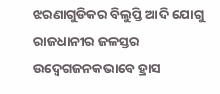ଝରଣାଗୁଡିକର ବିଲୁପ୍ତି ଆଦି ଯୋଗୁ ରାଜଧାନୀର ଜଳସ୍ତର ଉଦ୍ବେଗଜନକଭାବେ ହ୍ରାସ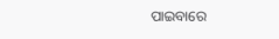ପାଇବାରେ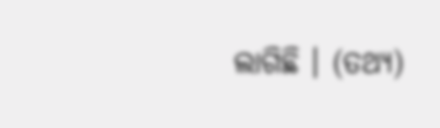ଲାଗିଛି । (ତଥ୍ୟ)